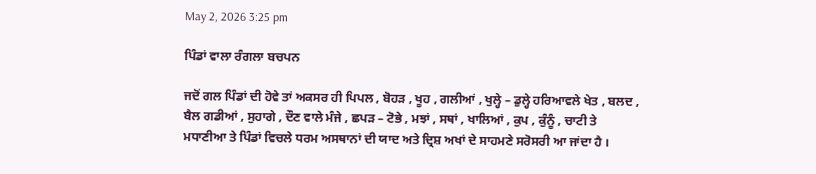May 2, 2026 3:25 pm

ਪਿੰਡਾਂ ਵਾਲਾ ਰੰਗਲਾ ਬਚਪਨ

ਜਦੋਂ ਗਲ ਪਿੰਡਾਂ ਦੀ ਹੋਵੇ ਤਾਂ ਅਕਸਰ ਹੀ ਪਿਪਲ , ਬੋਹੜ , ਖੂਹ , ਗਲੀਆਂ , ਖੁਲ੍ਹੇ – ਡੁਲ੍ਹੇ ਹਰਿਆਵਲੇ ਖੇਤ , ਬਲਦ , ਬੈਲ ਗਡੀਆਂ , ਸੁਹਾਗੇ , ਦੌਣ ਵਾਲੇ ਮੰਜੇ , ਛਪੜ – ਟੋਭੇ , ਮਝਾਂ , ਸਥਾਂ , ਖਾਲਿਆਂ , ਕੁਪ , ਕੁੰਨੂੰ , ਚਾਟੀ ਤੇ ਮਧਾਣੀਆ ਤੇ ਪਿੰਡਾਂ ਵਿਚਲੇ ਧਰਮ ਅਸਥਾਨਾਂ ਦੀ ਯਾਦ ਅਤੇ ਦ੍ਰਿਸ਼ ਅਖਾਂ ਦੇ ਸਾਹਮਣੇ ਸਰੋਸਰੀ ਆ ਜਾਂਦਾ ਹੈ ।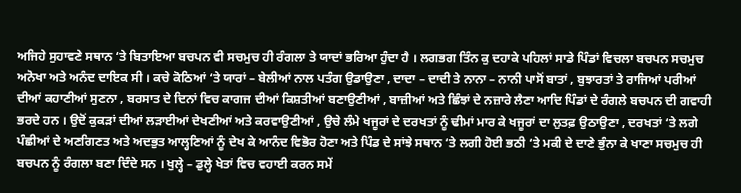ਅਜਿਹੇ ਸੁਹਾਵਣੇ ਸਥਾਨ ‘ਤੇ ਬਿਤਾਇਆ ਬਚਪਨ ਵੀ ਸਚਮੁਚ ਹੀ ਰੰਗਲਾ ਤੇ ਯਾਦਾਂ ਭਰਿਆ ਹੁੰਦਾ ਹੈ । ਲਗਭਗ ਤਿੰਨ ਕੁ ਦਹਾਕੇ ਪਹਿਲਾਂ ਸਾਡੇ ਪਿੰਡਾਂ ਵਿਚਲਾ ਬਚਪਨ ਸਚਮੁਚ ਅਨੋਖਾ ਅਤੇ ਅਨੰਦ ਦਾਇਕ ਸੀ । ਕਚੇ ਕੋਠਿਆਂ ‘ਤੇ ਯਾਰਾਂ – ਬੇਲੀਆਂ ਨਾਲ ਪਤੰਗ ਉਡਾਉਣਾ , ਦਾਦਾ – ਦਾਦੀ ਤੇ ਨਾਨਾ – ਨਾਨੀ ਪਾਸੋਂ ਬਾਤਾਂ , ਬੁਝਾਰਤਾਂ ਤੇ ਰਾਜਿਆਂ ਪਰੀਆਂ ਦੀਆਂ ਕਹਾਣੀਆਂ ਸੁਣਨਾ , ਬਰਸਾਤ ਦੇ ਦਿਨਾਂ ਵਿਚ ਕਾਗਜ ਦੀਆਂ ਕਿਸ਼ਤੀਆਂ ਬਣਾਉਣੀਆਂ , ਬਾਜ਼ੀਆਂ ਅਤੇ ਛਿੰਝਾਂ ਦੇ ਨਜ਼ਾਰੇ ਲੈਣਾ ਆਦਿ ਪਿੰਡਾਂ ਦੇ ਰੰਗਲੇ ਬਚਪਨ ਦੀ ਗਵਾਹੀ ਭਰਦੇ ਹਨ । ਉਦੋਂ ਕੁਕੜਾਂ ਦੀਆਂ ਲੜਾਈਆਂ ਦੇਖਣੀਆਂ ਅਤੇ ਕਰਵਾਉਣੀਆਂ , ਉਚੇ ਲੰਮੇ ਖਜੂਰਾਂ ਦੇ ਦਰਖਤਾਂ ਨੂੰ ਢੀਮਾਂ ਮਾਰ ਕੇ ਖਜੂਰਾਂ ਦਾ ਲੁਤਫ਼ ਉਠਾਉਣਾ , ਦਰਖਤਾਂ ‘ਤੇ ਲਗੇ ਪੰਛੀਆਂ ਦੇ ਅਣਗਿਣਤ ਅਤੇ ਅਦਭੁਤ ਆਲ੍ਹਣਿਆਂ ਨੂੰ ਦੇਖ ਕੇ ਆਨੰਦ ਵਿਭੋਰ ਹੋਣਾ ਅਤੇ ਪਿੰਡ ਦੇ ਸਾਂਝੇ ਸਥਾਨ ‘ਤੇ ਲਗੀ ਹੋਈ ਭਠੀ ‘ਤੇ ਮਕੀ ਦੇ ਦਾਣੇ ਭੁੰਨਾ ਕੇ ਖਾਣਾ ਸਚਮੁਚ ਹੀ ਬਚਪਨ ਨੂੰ ਰੰਗਲਾ ਬਣਾ ਦਿੰਦੇ ਸਨ । ਖੁਲ੍ਹੇ – ਡੁਲ੍ਹੇ ਖੇਤਾਂ ਵਿਚ ਵਹਾਈ ਕਰਨ ਸਮੇਂ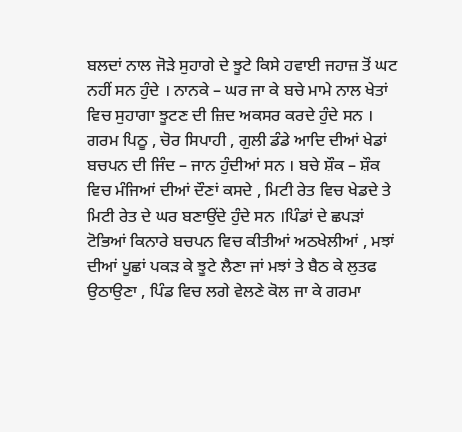ਬਲਦਾਂ ਨਾਲ ਜੋੜੇ ਸੁਹਾਗੇ ਦੇ ਝੂਟੇ ਕਿਸੇ ਹਵਾਈ ਜਹਾਜ਼ ਤੋਂ ਘਟ ਨਹੀਂ ਸਨ ਹੁੰਦੇ । ਨਾਨਕੇ – ਘਰ ਜਾ ਕੇ ਬਚੇ ਮਾਮੇ ਨਾਲ ਖੇਤਾਂ ਵਿਚ ਸੁਹਾਗਾ ਝੂਟਣ ਦੀ ਜ਼ਿਦ ਅਕਸਰ ਕਰਦੇ ਹੁੰਦੇ ਸਨ । ਗਰਮ ਪਿਠੂ , ਚੋਰ ਸਿਪਾਹੀ , ਗੁਲੀ ਡੰਡੇ ਆਦਿ ਦੀਆਂ ਖੇਡਾਂ ਬਚਪਨ ਦੀ ਜਿੰਦ – ਜਾਨ ਹੁੰਦੀਆਂ ਸਨ । ਬਚੇ ਸ਼ੌਕ – ਸ਼ੌਕ ਵਿਚ ਮੰਜਿਆਂ ਦੀਆਂ ਦੌਣਾਂ ਕਸਦੇ , ਮਿਟੀ ਰੇਤ ਵਿਚ ਖੇਡਦੇ ਤੇ ਮਿਟੀ ਰੇਤ ਦੇ ਘਰ ਬਣਾਉਂਦੇ ਹੁੰਦੇ ਸਨ ।ਪਿੰਡਾਂ ਦੇ ਛਪੜਾਂ ਟੋਭਿਆਂ ਕਿਨਾਰੇ ਬਚਪਨ ਵਿਚ ਕੀਤੀਆਂ ਅਠਖੇਲੀਆਂ , ਮਝਾਂ ਦੀਆਂ ਪੂਛਾਂ ਪਕੜ ਕੇ ਝੂਟੇ ਲੈਣਾ ਜਾਂ ਮਝਾਂ ਤੇ ਬੈਠ ਕੇ ਲੁਤਫ ਉਠਾਉਣਾ , ਪਿੰਡ ਵਿਚ ਲਗੇ ਵੇਲਣੇ ਕੋਲ ਜਾ ਕੇ ਗਰਮਾ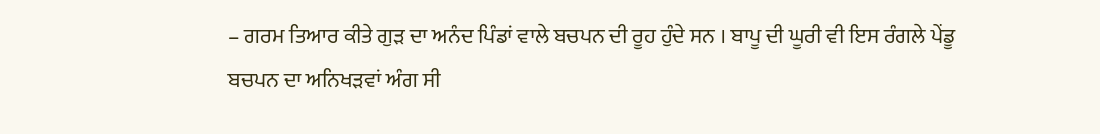– ਗਰਮ ਤਿਆਰ ਕੀਤੇ ਗੁੜ ਦਾ ਅਨੰਦ ਪਿੰਡਾਂ ਵਾਲੇ ਬਚਪਨ ਦੀ ਰੂਹ ਹੁੰਦੇ ਸਨ । ਬਾਪੂ ਦੀ ਘੂਰੀ ਵੀ ਇਸ ਰੰਗਲੇ ਪੇਂਡੂ ਬਚਪਨ ਦਾ ਅਨਿਖੜਵਾਂ ਅੰਗ ਸੀ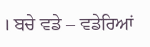। ਬਚੇ ਵਡੇ – ਵਡੇਰਿਆਂ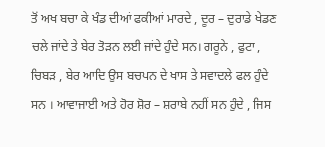ਤੋਂ ਅਖ ਬਚਾ ਕੇ ਖੰਡ ਦੀਆਂ ਫਕੀਆਂ ਮਾਰਦੇ , ਦੂਰ – ਦੁਰਾਡੇ ਖੇਡਣ ਚਲੇ ਜਾਂਦੇ ਤੇ ਬੇਰ ਤੋੜਨ ਲਈ ਜਾਂਦੇ ਹੁੰਦੇ ਸਨ। ਗਰੂਨੇ , ਫੁਟਾ , ਚਿਬੜ , ਬੇਰ ਆਦਿ ਉਸ ਬਚਪਨ ਦੇ ਖਾਸ ਤੇ ਸਵਾਦਲੇ ਫਲ ਹੁੰਦੇ ਸਨ । ਆਵਾਜਾਈ ਅਤੇ ਹੋਰ ਸ਼ੋਰ – ਸ਼ਰਾਬੇ ਨਹੀਂ ਸਨ ਹੁੰਦੇ , ਜਿਸ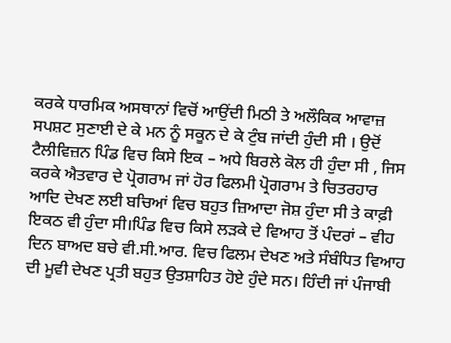ਕਰਕੇ ਧਾਰਮਿਕ ਅਸਥਾਨਾਂ ਵਿਚੋਂ ਆਉਂਦੀ ਮਿਠੀ ਤੇ ਅਲੌਕਿਕ ਆਵਾਜ਼ ਸਪਸ਼ਟ ਸੁਣਾਈ ਦੇ ਕੇ ਮਨ ਨੂੰ ਸਕੂਨ ਦੇ ਕੇ ਟੁੰਬ ਜਾਂਦੀ ਹੁੰਦੀ ਸੀ । ਉਦੋਂ ਟੈਲੀਵਿਜ਼ਨ ਪਿੰਡ ਵਿਚ ਕਿਸੇ ਇਕ – ਅਧੇ ਬਿਰਲੇ ਕੋਲ ਹੀ ਹੁੰਦਾ ਸੀ , ਜਿਸ ਕਰਕੇ ਐਤਵਾਰ ਦੇ ਪ੍ਰੋਗਰਾਮ ਜਾਂ ਹੋਰ ਫਿਲਮੀ ਪ੍ਰੋਗਰਾਮ ਤੇ ਚਿਤਰਹਾਰ ਆਦਿ ਦੇਖਣ ਲਈ ਬਚਿਆਂ ਵਿਚ ਬਹੁਤ ਜ਼ਿਆਦਾ ਜੋਸ਼ ਹੁੰਦਾ ਸੀ ਤੇ ਕਾਫ਼ੀ ਇਕਠ ਵੀ ਹੁੰਦਾ ਸੀ।ਪਿੰਡ ਵਿਚ ਕਿਸੇ ਲੜਕੇ ਦੇ ਵਿਆਹ ਤੋਂ ਪੰਦਰਾਂ – ਵੀਹ ਦਿਨ ਬਾਅਦ ਬਚੇ ਵੀ.ਸੀ.ਆਰ. ਵਿਚ ਫਿਲਮ ਦੇਖਣ ਅਤੇ ਸੰਬੰਧਿਤ ਵਿਆਹ ਦੀ ਮੂਵੀ ਦੇਖਣ ਪ੍ਰਤੀ ਬਹੁਤ ਉਤਸ਼ਾਹਿਤ ਹੋਏ ਹੁੰਦੇ ਸਨ। ਹਿੰਦੀ ਜਾਂ ਪੰਜਾਬੀ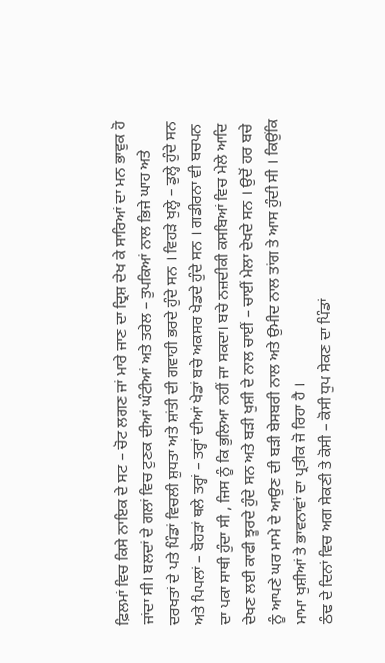ਫ਼ਿਲਮਾਂ ਵਿਚ ਕਿਸੇ ਨਾਇਕ ਦੇ ਸਟ – ਚੋਟ ਲਗਣ ਜਾਂ ਮਾਰੇ ਜਾਣ ਦਾ ਦ੍ਰਿਸ਼ ਦੇਖ ਕੇ ਸਾਰਿਆਂ ਦਾ ਮਨ ਭਾਵੁਕ ਹੋ ਜਾਂਦਾ ਸੀ। ਬਲਦਾਂ ਦੇ ਗਲਾਂ ਵਿਚ ਟੁਣਕ ਦੀਆਂ ਘੰਟੀਆਂ ਅਤੇ ਤਰੇਲ – ਤੁਪਕਿਆਂ ਨਾਲ ਭਿਜੇ ਘਾਹ ਅਤੇ ਦਰਖਤਾਂ ਦੇ ਪਤੇ ਪਿੰਡਾਂ ਵਿਚਲੀ ਸ਼ੁਧਤਾ ਅਤੇ ਸ਼ਾਂਤੀ ਦੀ ਗਵਾਹੀ ਭਰਦੇ ਹੁੰਦੇ ਸਨ । ਵਿਹੜੇ ਖੁਲ੍ਹੇ – ਡੁਲ੍ਹੇ ਹੁੰਦੇ ਸਨ ਅਤੇ ਪਿਪਲਾਂ – ਬੋਹੜਾਂ ਥਲੇ ਤਰ੍ਹਾਂ – ਤਰ੍ਹਾਂ ਦੀਆਂ ਖੇਡਾਂ ਬਚੇ ਅਕਸਰ ਖੇਡਦੇ ਹੁੰਦੇ ਸਨ । ਗਡੀਰਨਾ ਵੀ ਬਚਪਨ ਦਾ ਪਕਾ ਸਾਥੀ ਹੁੰਦਾ ਸੀ , ਜਿਸ ਨੂੰ ਕਿ ਭੁਲਿਆ ਨਹੀਂ ਜਾ ਸਕਦਾ। ਬਚੇ ਨਜ਼ਦੀਕੀ ਕਸਬਿਆਂ ਵਿਚ ਮੇਲੇ ਆਦਿ ਦੇਖਣ ਲਈ ਕਾਫੀ ਝੂਰਦੇ ਹੁੰਦੇ ਸਨ ਅਤੇ ਬੜੀ ਖੁਸ਼ੀ ਦੇ ਨਾਲ ਚਾਈਂ – ਚਾਈਂ ਮੇਲਾ ਦੇਖਦੇ ਸਨ । ਉਦੋਂ ਹਰ ਬਚੇ ਨੂੰ ਆਪਣੇ ਘਰ ਮਾਮੇ ਦੇ ਆਉਣ ਦੀ ਬੜੀ ਬੇਸਬਰੀ ਨਾਲ ਅਤੇ ਉਮੀਦ ਨਾਲ ਤਾਂਗ ਤੇ ਆਸ ਹੁੰਦੀ ਸੀ । ਕਿਉਂਕਿ ਮਾਮਾ ਖੁਸ਼ੀਆਂ ਤੇ ਭਾਵਨਾਵਾਂ ਦਾ ਪ੍ਰਤੀਕ ਜੋ ਰਿਹਾ ਹੈ ।
ਠੰਢ ਦੇ ਦਿਨਾਂ ਵਿਚ ਅਗ ਸੇਕਣੀ ਤੇ ਕੋਸੀ – ਕੋਸੀ ਧੁਪ ਸੇਕਣ ਦਾ ਪਿੰਡਾਂ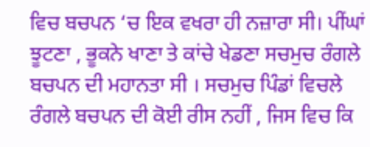ਵਿਚ ਬਚਪਨ ‘ਚ ਇਕ ਵਖਰਾ ਹੀ ਨਜ਼ਾਰਾ ਸੀ। ਪੀਂਘਾਂ ਝੂਟਣਾ , ਭੂਕਨੇ ਖਾਣਾ ਤੇ ਕਾਂਚੇ ਖੇਡਣਾ ਸਚਮੁਚ ਰੰਗਲੇ ਬਚਪਨ ਦੀ ਮਹਾਨਤਾ ਸੀ । ਸਚਮੁਚ ਪਿੰਡਾਂ ਵਿਚਲੇ ਰੰਗਲੇ ਬਚਪਨ ਦੀ ਕੋਈ ਰੀਸ ਨਹੀਂ , ਜਿਸ ਵਿਚ ਕਿ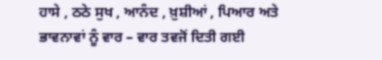ਹਾਸੇ , ਠਠੇ ਸੁਖ , ਆਨੰਦ , ਖ਼ੁਸ਼ੀਆਂ , ਪਿਆਰ ਅਤੇ ਭਾਵਨਾਵਾਂ ਨੂੰ ਵਾਰ – ਵਾਰ ਤਵਜੋਂ ਦਿਤੀ ਗਈ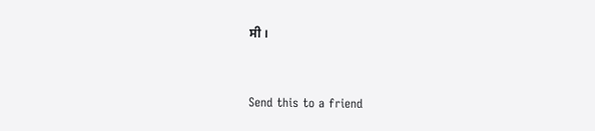ਸੀ ।



Send this to a friend